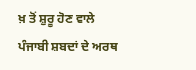ਖ਼ ਤੋਂ ਸ਼ੁਰੂ ਹੋਣ ਵਾਲੇ ਪੰਜਾਬੀ ਸ਼ਬਦਾਂ ਦੇ ਅਰਥ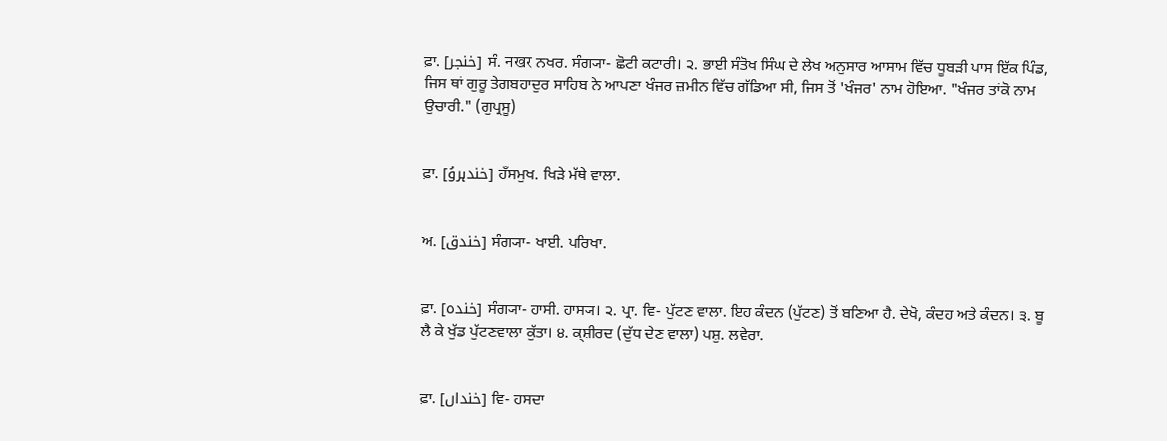ਫ਼ਾ. [خنجر] ਸੰ. नखर ਨਖਰ. ਸੰਗ੍ਯਾ- ਛੋਟੀ ਕਟਾਰੀ। ੨. ਭਾਈ ਸੰਤੋਖ ਸਿੰਘ ਦੇ ਲੇਖ ਅਨੁਸਾਰ ਆਸਾਮ ਵਿੱਚ ਧੂਬੜੀ ਪਾਸ ਇੱਕ ਪਿੰਡ, ਜਿਸ ਥਾਂ ਗੁਰੂ ਤੇਗਬਹਾਦੁਰ ਸਾਹਿਬ ਨੇ ਆਪਣਾ ਖੰਜਰ ਜ਼ਮੀਨ ਵਿੱਚ ਗੱਡਿਆ ਸੀ, ਜਿਸ ਤੋਂ 'ਖੰਜਰ' ਨਾਮ ਹੋਇਆ. "ਖੰਜਰ ਤਾਂਕੋ ਨਾਮ ਉਚਾਰੀ." (ਗੁਪ੍ਰਸੂ)


ਫ਼ਾ. [خندہروُ] ਹਁਸਮੁਖ. ਖਿੜੇ ਮੱਥੇ ਵਾਲਾ.


ਅ. [خندق] ਸੰਗ੍ਯਾ- ਖਾਈ. ਪਰਿਖਾ.


ਫ਼ਾ. [خندہ] ਸੰਗ੍ਯਾ- ਹਾਸੀ. ਹਾਸ੍ਯ। ੨. ਪ੍ਰਾ. ਵਿ- ਪੁੱਟਣ ਵਾਲਾ. ਇਹ ਕੰਦਨ (ਪੁੱਟਣ) ਤੋਂ ਬਣਿਆ ਹੈ. ਦੇਖੋ, ਕੰਦਹ ਅਤੇ ਕੰਦਨ। ੩. ਬੂ ਲੈ ਕੇ ਖੁੱਡ ਪੁੱਟਣਵਾਲਾ ਕੁੱਤਾ। ੪. ਕ੍ਸ਼ੀਰਦ (ਦੁੱਧ ਦੇਣ ਵਾਲਾ) ਪਸ਼ੁ. ਲਵੇਰਾ.


ਫ਼ਾ. [خنداں] ਵਿ- ਹਸਦਾ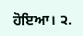ਹੋਇਆ। ੨.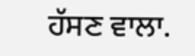ਹੱਸਣ ਵਾਲਾ.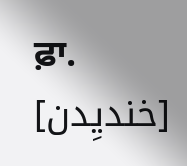ਫ਼ਾ. [خندیِدن]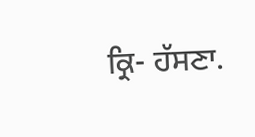ਕ੍ਰਿ- ਹੱਸਣਾ.